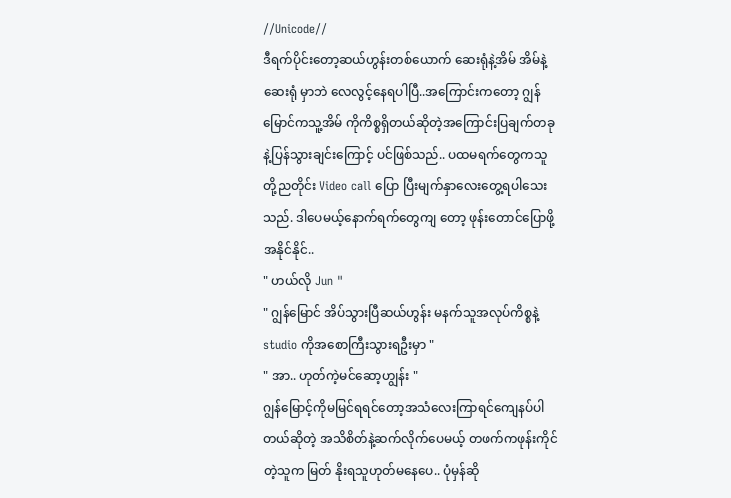//Unicode//
ဒီရက်ပိုင်းတော့ဆယ်ဟွန်းတစ်ယောက် ဆေးရုံနဲ့အိမ် အိမ်နဲ့ဆေးရုံ မှာဘဲ လေလွင့်နေရပါပြီ..အကြောင်းကတော့ ဂျွန်မြောင်ကသူ့အိမ် ကိုကိစ္စရှိတယ်ဆိုတဲ့အကြောင်းပြချက်တခုနဲ့ပြန်သွားချင်းကြောင့် ပင်ဖြစ်သည်.. ပထမရက်တွေကသူတို့ညတိုင်း Video call ပြော ပြီးမျက်နှာလေးတွေ့ရပါသေးသည်. ဒါပေမယ့်နောက်ရက်တွေကျ တော့ ဖုန်းတောင်ပြောဖို့အနိုင်နိုင်..
" ဟယ်လို Jun "
" ဂျွန်မြောင် အိပ်သွားပြီဆယ်ဟွန်း မနက်သူအလုပ်ကိစ္စနဲ့ studio ကိုအစောကြီးသွားရဦးမှာ "
" အာ.. ဟုတ်ကဲ့မင်ဆော့ဟျွန်း "
ဂျွန်မြောင့်ကိုမမြင်ရရင်တော့အသံလေးကြာရင်ကျေနပ်ပါတယ်ဆိုတဲ့ အသိစိတ်နဲ့ဆက်လိုက်ပေမယ့် တဖက်ကဖုန်းကိုင်တဲ့သူက မြတ် နိုးရသူဟုတ်မနေပေ.. ပုံမှန်ဆို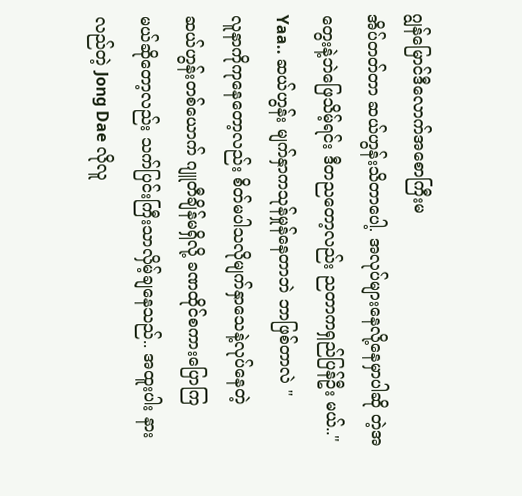ဂျွန်မြောင်ဒီလောက်အစောကြီးမ
အိပ်တတ်တာ ဆယ်ဟွန်းသိတာပေါ့. အလုပ်များနေလို့နေမှာပါဆို တဲ့အတွေးနဲ့ဘဲဖြေသိမ့်ရင်း ဒီတညတော့လည်း ညတာကရှည်ပြန်ဦး မယ်.." Yaa.. ဆယ်ဟွန်း မျက်နှာကသုန်မှုန်နေတာဘဲ ဘာဖြစ်တာလဲ "
လူနာကိုကုနေတော့လည်း စိတ်မပါသလိုမျက်နှာသေနဲ့လုပ်နေတဲ့
ဆယ်ဟွန်းတစ်ယောက် ဂျူတီချိန်မရှိလို့ ခဏထိုင်စကားပြောကြ
မယ်ဆိုတော့လည်း သက်ပြင်းကြီးသာလှိမ့်ချနေသည်.. အထူးပါး နားလည်တဲ့ Jong Dae လိုလူ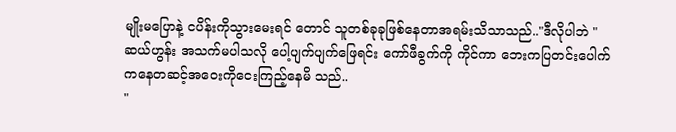မျိုးမပြောနဲ့ ငပိန်းကိုသွားမေးရင် တောင် သူတစ်ခုခုဖြစ်နေတာအရမ်းသိသာသည်.."ဒီလိုပါဘဲ "
ဆယ်ဟွန်း အသက်မပါသလို ပေါ့ပျက်ပျက်ဖြေရင်း ကော်ဖီခွက်ကို ကိုင်ကာ ဘေးကပြတင်းပေါက်ကနေတဆင့်အဝေးကိုငေးကြည့်နေမိ သည်..
"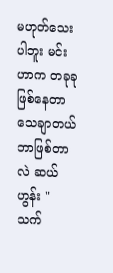မဟုတ်သေးပါဘူး မင်းဟာက တခုခုဖြစ်နေတာသေချာတယ် ဘာဖြစ်တာလဲ ဆယ်ဟွန်း "
သက်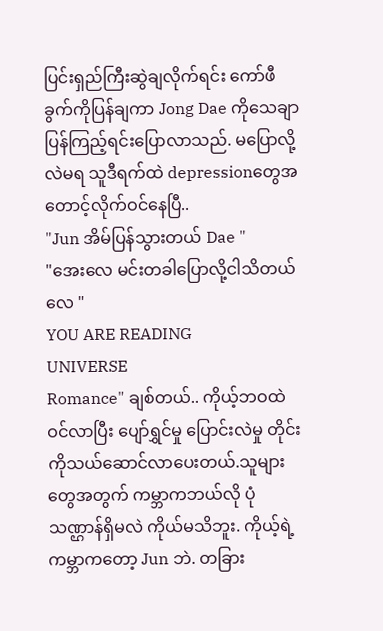ပြင်းရှည်ကြီးဆွဲချလိုက်ရင်း ကော်ဖီခွက်ကိုပြန်ချကာ Jong Dae ကိုသေချာပြန်ကြည့်ရင်းပြောလာသည်. မပြောလို့လဲမရ သူဒီရက်ထဲ depressionတွေအတောင့်လိုက်ဝင်နေပြီ..
"Jun အိမ်ပြန်သွားတယ် Dae "
"အေးလေ မင်းတခါပြောလို့ငါသိတယ်လေ "
YOU ARE READING
UNIVERSE
Romance" ချစ်တယ်.. ကိုယ့်ဘဝထဲဝင်လာပြီး ပျော်ရွှင်မှု ပြောင်းလဲမှု တိုင်း ကိုသယ်ဆောင်လာပေးတယ်.သူများတွေအတွက် ကမ္ဘာကဘယ်လို ပုံသဏ္ဌာန်ရှိမလဲ ကိုယ်မသိဘူး. ကိုယ့်ရဲ့ကမ္ဘာကတော့ Jun ဘဲ. တခြား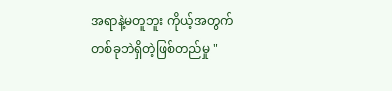အရာနဲ့မတူဘူး ကိုယ့်အတွက်တစ်ခုဘဲရှိတဲ့ဖြစ်တည်မှု "